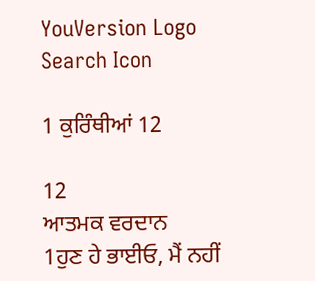YouVersion Logo
Search Icon

1 ਕੁਰਿੰਥੀਆਂ 12

12
ਆਤਮਕ ਵਰਦਾਨ
1ਹੁਣ ਹੇ ਭਾਈਓ, ਮੈਂ ਨਹੀਂ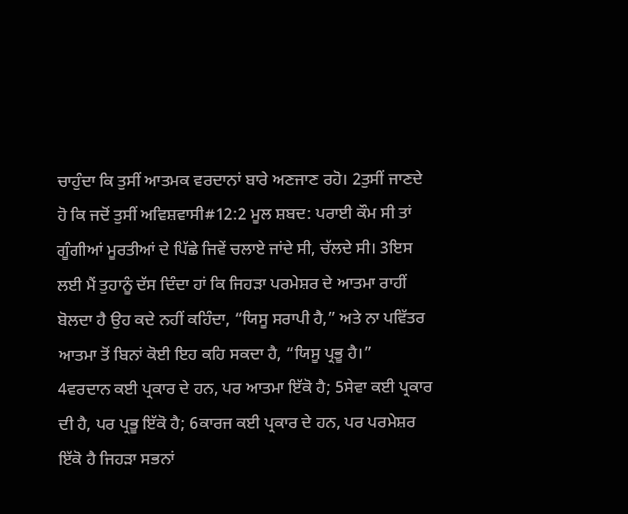ਚਾਹੁੰਦਾ ਕਿ ਤੁਸੀਂ ਆਤਮਕ ਵਰਦਾਨਾਂ ਬਾਰੇ ਅਣਜਾਣ ਰਹੋ। 2ਤੁਸੀਂ ਜਾਣਦੇ ਹੋ ਕਿ ਜਦੋਂ ਤੁਸੀਂ ਅਵਿਸ਼ਵਾਸੀ#12:2 ਮੂਲ ਸ਼ਬਦ: ਪਰਾਈ ਕੌਮ ਸੀ ਤਾਂ ਗੂੰਗੀਆਂ ਮੂਰਤੀਆਂ ਦੇ ਪਿੱਛੇ ਜਿਵੇਂ ਚਲਾਏ ਜਾਂਦੇ ਸੀ, ਚੱਲਦੇ ਸੀ। 3ਇਸ ਲਈ ਮੈਂ ਤੁਹਾਨੂੰ ਦੱਸ ਦਿੰਦਾ ਹਾਂ ਕਿ ਜਿਹੜਾ ਪਰਮੇਸ਼ਰ ਦੇ ਆਤਮਾ ਰਾਹੀਂ ਬੋਲਦਾ ਹੈ ਉਹ ਕਦੇ ਨਹੀਂ ਕਹਿੰਦਾ, “ਯਿਸੂ ਸਰਾਪੀ ਹੈ,” ਅਤੇ ਨਾ ਪਵਿੱਤਰ ਆਤਮਾ ਤੋਂ ਬਿਨਾਂ ਕੋਈ ਇਹ ਕਹਿ ਸਕਦਾ ਹੈ, “ਯਿਸੂ ਪ੍ਰਭੂ ਹੈ।”
4ਵਰਦਾਨ ਕਈ ਪ੍ਰਕਾਰ ਦੇ ਹਨ, ਪਰ ਆਤਮਾ ਇੱਕੋ ਹੈ; 5ਸੇਵਾ ਕਈ ਪ੍ਰਕਾਰ ਦੀ ਹੈ, ਪਰ ਪ੍ਰਭੂ ਇੱਕੋ ਹੈ; 6ਕਾਰਜ ਕਈ ਪ੍ਰਕਾਰ ਦੇ ਹਨ, ਪਰ ਪਰਮੇਸ਼ਰ ਇੱਕੋ ਹੈ ਜਿਹੜਾ ਸਭਨਾਂ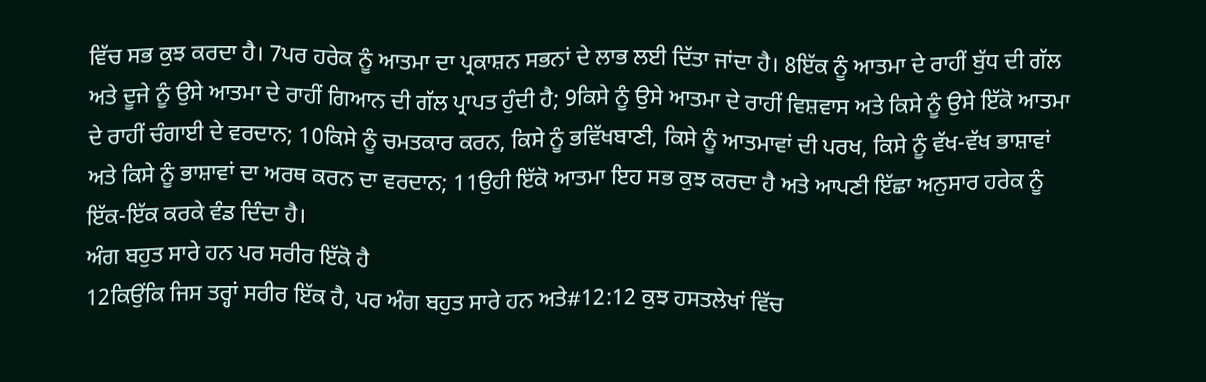ਵਿੱਚ ਸਭ ਕੁਝ ਕਰਦਾ ਹੈ। 7ਪਰ ਹਰੇਕ ਨੂੰ ਆਤਮਾ ਦਾ ਪ੍ਰਕਾਸ਼ਨ ਸਭਨਾਂ ਦੇ ਲਾਭ ਲਈ ਦਿੱਤਾ ਜਾਂਦਾ ਹੈ। 8ਇੱਕ ਨੂੰ ਆਤਮਾ ਦੇ ਰਾਹੀਂ ਬੁੱਧ ਦੀ ਗੱਲ ਅਤੇ ਦੂਜੇ ਨੂੰ ਉਸੇ ਆਤਮਾ ਦੇ ਰਾਹੀਂ ਗਿਆਨ ਦੀ ਗੱਲ ਪ੍ਰਾਪਤ ਹੁੰਦੀ ਹੈ; 9ਕਿਸੇ ਨੂੰ ਉਸੇ ਆਤਮਾ ਦੇ ਰਾਹੀਂ ਵਿਸ਼ਵਾਸ ਅਤੇ ਕਿਸੇ ਨੂੰ ਉਸੇ ਇੱਕੋ ਆਤਮਾ ਦੇ ਰਾਹੀਂ ਚੰਗਾਈ ਦੇ ਵਰਦਾਨ; 10ਕਿਸੇ ਨੂੰ ਚਮਤਕਾਰ ਕਰਨ, ਕਿਸੇ ਨੂੰ ਭਵਿੱਖਬਾਣੀ, ਕਿਸੇ ਨੂੰ ਆਤਮਾਵਾਂ ਦੀ ਪਰਖ, ਕਿਸੇ ਨੂੰ ਵੱਖ-ਵੱਖ ਭਾਸ਼ਾਵਾਂ ਅਤੇ ਕਿਸੇ ਨੂੰ ਭਾਸ਼ਾਵਾਂ ਦਾ ਅਰਥ ਕਰਨ ਦਾ ਵਰਦਾਨ; 11ਉਹੀ ਇੱਕੋ ਆਤਮਾ ਇਹ ਸਭ ਕੁਝ ਕਰਦਾ ਹੈ ਅਤੇ ਆਪਣੀ ਇੱਛਾ ਅਨੁਸਾਰ ਹਰੇਕ ਨੂੰ ਇੱਕ-ਇੱਕ ਕਰਕੇ ਵੰਡ ਦਿੰਦਾ ਹੈ।
ਅੰਗ ਬਹੁਤ ਸਾਰੇ ਹਨ ਪਰ ਸਰੀਰ ਇੱਕੋ ਹੈ
12ਕਿਉਂਕਿ ਜਿਸ ਤਰ੍ਹਾਂ ਸਰੀਰ ਇੱਕ ਹੈ, ਪਰ ਅੰਗ ਬਹੁਤ ਸਾਰੇ ਹਨ ਅਤੇ#12:12 ਕੁਝ ਹਸਤਲੇਖਾਂ ਵਿੱਚ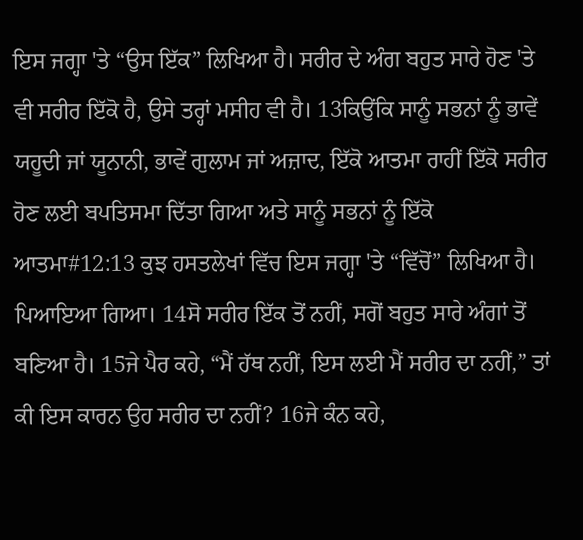ਇਸ ਜਗ੍ਹਾ 'ਤੇ “ਉਸ ਇੱਕ” ਲਿਖਿਆ ਹੈ। ਸਰੀਰ ਦੇ ਅੰਗ ਬਹੁਤ ਸਾਰੇ ਹੋਣ 'ਤੇ ਵੀ ਸਰੀਰ ਇੱਕੋ ਹੈ, ਉਸੇ ਤਰ੍ਹਾਂ ਮਸੀਹ ਵੀ ਹੈ। 13ਕਿਉਂਕਿ ਸਾਨੂੰ ਸਭਨਾਂ ਨੂੰ ਭਾਵੇਂ ਯਹੂਦੀ ਜਾਂ ਯੂਨਾਨੀ, ਭਾਵੇਂ ਗੁਲਾਮ ਜਾਂ ਅਜ਼ਾਦ, ਇੱਕੋ ਆਤਮਾ ਰਾਹੀਂ ਇੱਕੋ ਸਰੀਰ ਹੋਣ ਲਈ ਬਪਤਿਸਮਾ ਦਿੱਤਾ ਗਿਆ ਅਤੇ ਸਾਨੂੰ ਸਭਨਾਂ ਨੂੰ ਇੱਕੋ ਆਤਮਾ#12:13 ਕੁਝ ਹਸਤਲੇਖਾਂ ਵਿੱਚ ਇਸ ਜਗ੍ਹਾ 'ਤੇ “ਵਿੱਚੋਂ” ਲਿਖਿਆ ਹੈ। ਪਿਆਇਆ ਗਿਆ। 14ਸੋ ਸਰੀਰ ਇੱਕ ਤੋਂ ਨਹੀਂ, ਸਗੋਂ ਬਹੁਤ ਸਾਰੇ ਅੰਗਾਂ ਤੋਂ ਬਣਿਆ ਹੈ। 15ਜੇ ਪੈਰ ਕਹੇ, “ਮੈਂ ਹੱਥ ਨਹੀਂ, ਇਸ ਲਈ ਮੈਂ ਸਰੀਰ ਦਾ ਨਹੀਂ,” ਤਾਂ ਕੀ ਇਸ ਕਾਰਨ ਉਹ ਸਰੀਰ ਦਾ ਨਹੀਂ? 16ਜੇ ਕੰਨ ਕਹੇ,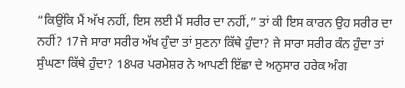“ਕਿਉਂਕਿ ਮੈਂ ਅੱਖ ਨਹੀਂ, ਇਸ ਲਈ ਮੈਂ ਸਰੀਰ ਦਾ ਨਹੀਂ,” ਤਾਂ ਕੀ ਇਸ ਕਾਰਨ ਉਹ ਸਰੀਰ ਦਾ ਨਹੀਂ? 17ਜੇ ਸਾਰਾ ਸਰੀਰ ਅੱਖ ਹੁੰਦਾ ਤਾਂ ਸੁਣਨਾ ਕਿੱਥੇ ਹੁੰਦਾ? ਜੇ ਸਾਰਾ ਸਰੀਰ ਕੰਨ ਹੁੰਦਾ ਤਾਂ ਸੁੰਘਣਾ ਕਿੱਥੇ ਹੁੰਦਾ? 18ਪਰ ਪਰਮੇਸ਼ਰ ਨੇ ਆਪਣੀ ਇੱਛਾ ਦੇ ਅਨੁਸਾਰ ਹਰੇਕ ਅੰਗ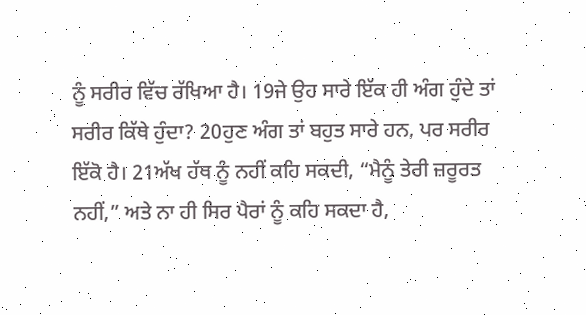ਨੂੰ ਸਰੀਰ ਵਿੱਚ ਰੱਖਿਆ ਹੈ। 19ਜੇ ਉਹ ਸਾਰੇ ਇੱਕ ਹੀ ਅੰਗ ਹੁੰਦੇ ਤਾਂ ਸਰੀਰ ਕਿੱਥੇ ਹੁੰਦਾ? 20ਹੁਣ ਅੰਗ ਤਾਂ ਬਹੁਤ ਸਾਰੇ ਹਨ, ਪਰ ਸਰੀਰ ਇੱਕੋ ਹੈ। 21ਅੱਖ ਹੱਥ ਨੂੰ ਨਹੀਂ ਕਹਿ ਸਕਦੀ, “ਮੈਨੂੰ ਤੇਰੀ ਜ਼ਰੂਰਤ ਨਹੀਂ,” ਅਤੇ ਨਾ ਹੀ ਸਿਰ ਪੈਰਾਂ ਨੂੰ ਕਹਿ ਸਕਦਾ ਹੈ,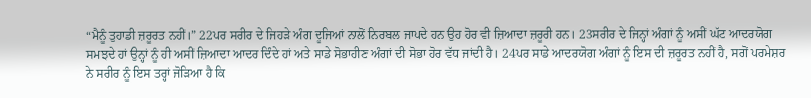“ਮੈਨੂੰ ਤੁਹਾਡੀ ਜ਼ਰੂਰਤ ਨਹੀਂ।” 22ਪਰ ਸਰੀਰ ਦੇ ਜਿਹੜੇ ਅੰਗ ਦੂਜਿਆਂ ਨਾਲੋਂ ਨਿਰਬਲ ਜਾਪਦੇ ਹਨ ਉਹ ਹੋਰ ਵੀ ਜ਼ਿਆਦਾ ਜ਼ਰੂਰੀ ਹਨ। 23ਸਰੀਰ ਦੇ ਜਿਨ੍ਹਾਂ ਅੰਗਾਂ ਨੂੰ ਅਸੀਂ ਘੱਟ ਆਦਰਯੋਗ ਸਮਝਦੇ ਹਾਂ ਉਨ੍ਹਾਂ ਨੂੰ ਹੀ ਅਸੀਂ ਜ਼ਿਆਦਾ ਆਦਰ ਦਿੰਦੇ ਹਾਂ ਅਤੇ ਸਾਡੇ ਸੋਭਾਹੀਣ ਅੰਗਾਂ ਦੀ ਸੋਭਾ ਹੋਰ ਵੱਧ ਜਾਂਦੀ ਹੈ। 24ਪਰ ਸਾਡੇ ਆਦਰਯੋਗ ਅੰਗਾਂ ਨੂੰ ਇਸ ਦੀ ਜ਼ਰੂਰਤ ਨਹੀਂ ਹੈ, ਸਗੋਂ ਪਰਮੇਸ਼ਰ ਨੇ ਸਰੀਰ ਨੂੰ ਇਸ ਤਰ੍ਹਾਂ ਜੋੜਿਆ ਹੈ ਕਿ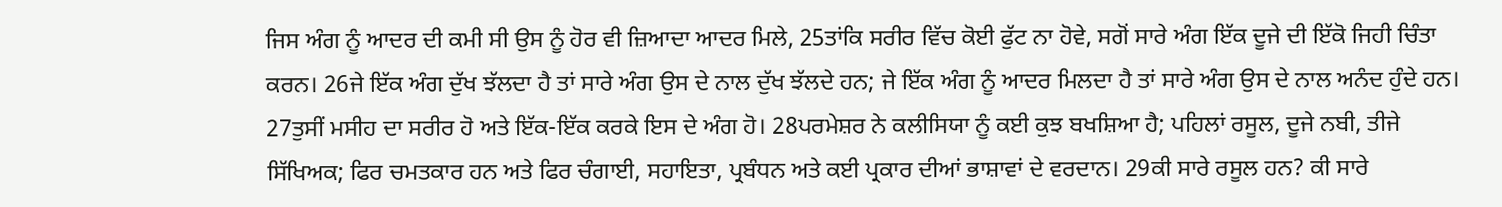ਜਿਸ ਅੰਗ ਨੂੰ ਆਦਰ ਦੀ ਕਮੀ ਸੀ ਉਸ ਨੂੰ ਹੋਰ ਵੀ ਜ਼ਿਆਦਾ ਆਦਰ ਮਿਲੇ, 25ਤਾਂਕਿ ਸਰੀਰ ਵਿੱਚ ਕੋਈ ਫੁੱਟ ਨਾ ਹੋਵੇ, ਸਗੋਂ ਸਾਰੇ ਅੰਗ ਇੱਕ ਦੂਜੇ ਦੀ ਇੱਕੋ ਜਿਹੀ ਚਿੰਤਾ ਕਰਨ। 26ਜੇ ਇੱਕ ਅੰਗ ਦੁੱਖ ਝੱਲਦਾ ਹੈ ਤਾਂ ਸਾਰੇ ਅੰਗ ਉਸ ਦੇ ਨਾਲ ਦੁੱਖ ਝੱਲਦੇ ਹਨ; ਜੇ ਇੱਕ ਅੰਗ ਨੂੰ ਆਦਰ ਮਿਲਦਾ ਹੈ ਤਾਂ ਸਾਰੇ ਅੰਗ ਉਸ ਦੇ ਨਾਲ ਅਨੰਦ ਹੁੰਦੇ ਹਨ।
27ਤੁਸੀਂ ਮਸੀਹ ਦਾ ਸਰੀਰ ਹੋ ਅਤੇ ਇੱਕ-ਇੱਕ ਕਰਕੇ ਇਸ ਦੇ ਅੰਗ ਹੋ। 28ਪਰਮੇਸ਼ਰ ਨੇ ਕਲੀਸਿਯਾ ਨੂੰ ਕਈ ਕੁਝ ਬਖਸ਼ਿਆ ਹੈ; ਪਹਿਲਾਂ ਰਸੂਲ, ਦੂਜੇ ਨਬੀ, ਤੀਜੇ ਸਿੱਖਿਅਕ; ਫਿਰ ਚਮਤਕਾਰ ਹਨ ਅਤੇ ਫਿਰ ਚੰਗਾਈ, ਸਹਾਇਤਾ, ਪ੍ਰਬੰਧਨ ਅਤੇ ਕਈ ਪ੍ਰਕਾਰ ਦੀਆਂ ਭਾਸ਼ਾਵਾਂ ਦੇ ਵਰਦਾਨ। 29ਕੀ ਸਾਰੇ ਰਸੂਲ ਹਨ? ਕੀ ਸਾਰੇ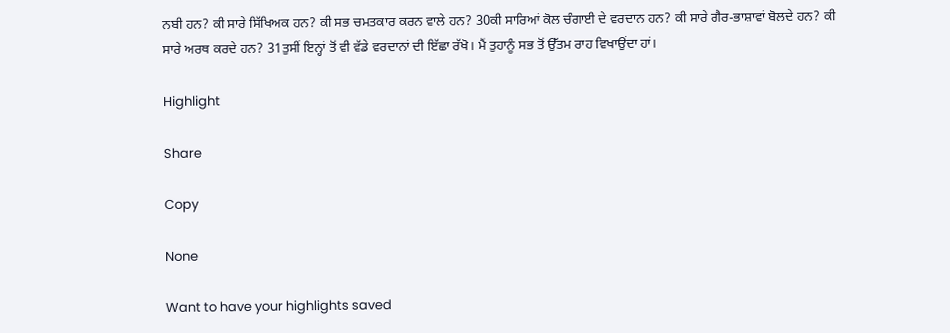ਨਬੀ ਹਨ? ਕੀ ਸਾਰੇ ਸਿੱਖਿਅਕ ਹਨ? ਕੀ ਸਭ ਚਮਤਕਾਰ ਕਰਨ ਵਾਲੇ ਹਨ? 30ਕੀ ਸਾਰਿਆਂ ਕੋਲ ਚੰਗਾਈ ਦੇ ਵਰਦਾਨ ਹਨ? ਕੀ ਸਾਰੇ ਗੈਰ-ਭਾਸ਼ਾਵਾਂ ਬੋਲਦੇ ਹਨ? ਕੀ ਸਾਰੇ ਅਰਥ ਕਰਦੇ ਹਨ? 31ਤੁਸੀਂ ਇਨ੍ਹਾਂ ਤੋਂ ਵੀ ਵੱਡੇ ਵਰਦਾਨਾਂ ਦੀ ਇੱਛਾ ਰੱਖੋ। ਮੈਂ ਤੁਹਾਨੂੰ ਸਭ ਤੋਂ ਉੱਤਮ ਰਾਹ ਵਿਖਾਉਂਦਾ ਹਾਂ।

Highlight

Share

Copy

None

Want to have your highlights saved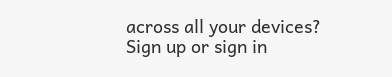across all your devices? Sign up or sign in